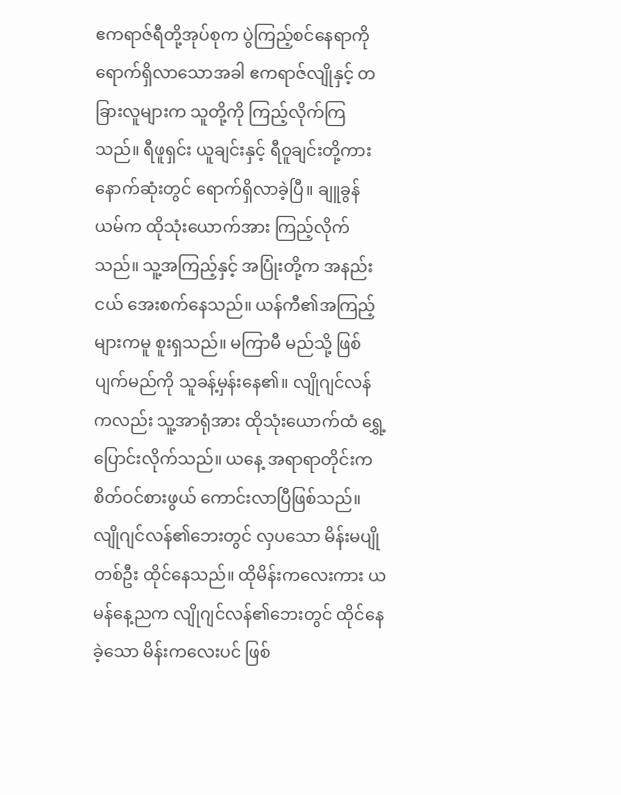ဧကရာဇ်ရီတို့အုပ်စုက ပွဲကြည့်စင်နေရာကို ရောက်ရှိလာသောအခါ ဧကရာဇ်လျိုနှင့် တခြားလူများက သူတို့ကို ကြည့်လိုက်ကြသည်။ ရီဖူရှင်း ယူချင်းနှင့် ရီဝူချင်းတို့ကား နောက်ဆုံးတွင် ရောက်ရှိလာခဲ့ပြီ။ ချူခွန်ယမ်က ထိုသုံးယောက်အား ကြည့်လိုက်သည်။ သူ့အကြည့်နှင့် အပြုံးတို့က အနည်းငယ် အေးစက်နေသည်။ ယန်ကီ၏အကြည့်များကမူ စူးရှသည်။ မကြာမီ မည်သို့ ဖြစ်ပျက်မည်ကို သူခန့်မှန်းနေ၏။ လျိုဂျင်လန်ကလည်း သူ့အာရုံအား ထိုသုံးယောက်ထံ ရွှေ့ပြောင်းလိုက်သည်။ ယနေ့ အရာရာတိုင်းက စိတ်ဝင်စားဖွယ် ကောင်းလာပြီဖြစ်သည်။
လျိုဂျင်လန်၏ဘေးတွင် လှပသော မိန်းမပျိုတစ်ဦး ထိုင်နေသည်။ ထိုမိန်းကလေးကား ယမန်နေ့ညက လျိုဂျင်လန်၏ဘေးတွင် ထိုင်နေခဲ့သော မိန်းကလေးပင် ဖြစ်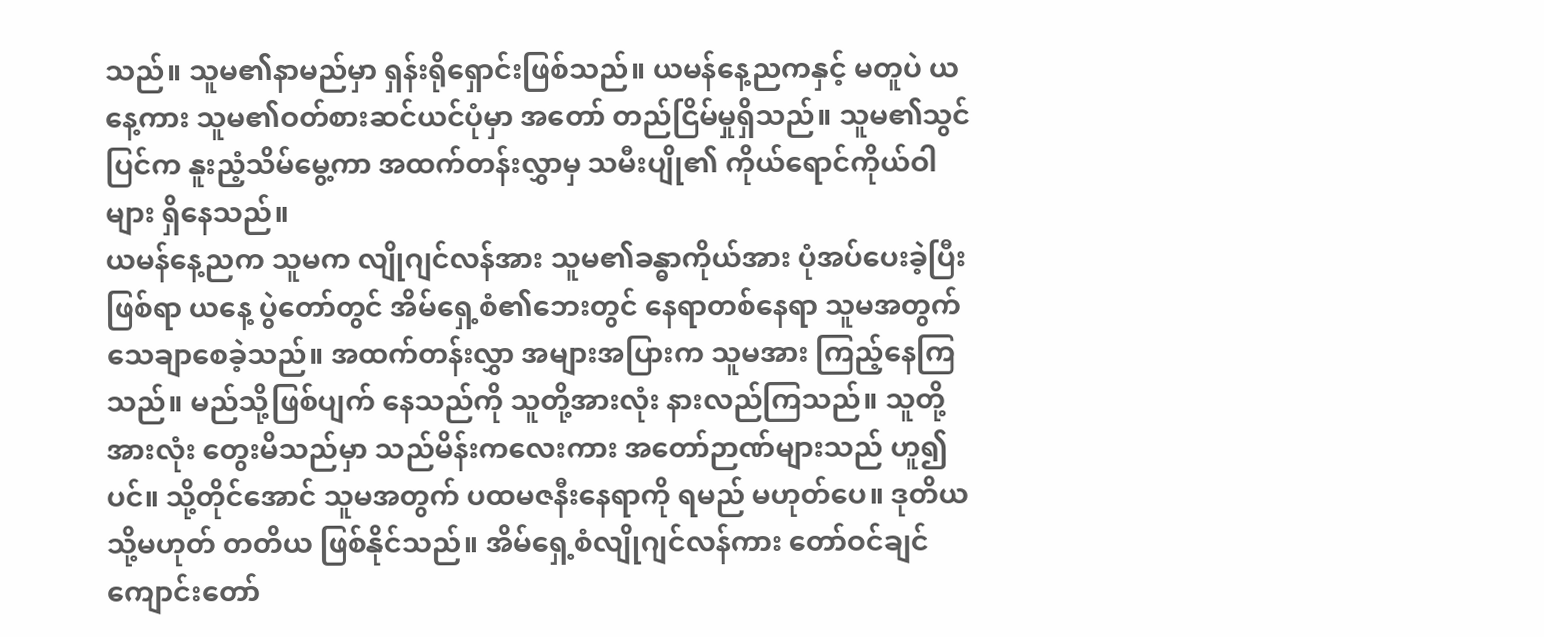သည်။ သူမ၏နာမည်မှာ ရှန်းရိုရှောင်းဖြစ်သည်။ ယမန်နေ့ညကနှင့် မတူပဲ ယနေ့ကား သူမ၏ဝတ်စားဆင်ယင်ပုံမှာ အတော် တည်ငြိမ်မှုရှိသည်။ သူမ၏သွင်ပြင်က နူးညံ့သိမ်မွေ့ကာ အထက်တန်းလွှာမှ သမီးပျို၏ ကိုယ်ရောင်ကိုယ်ဝါများ ရှိနေသည်။
ယမန်နေ့ညက သူမက လျိုဂျင်လန်အား သူမ၏ခန္ဓာကိုယ်အား ပုံအပ်ပေးခဲ့ပြီးဖြစ်ရာ ယနေ့ ပွဲတော်တွင် အိမ်ရှေ့စံ၏ဘေးတွင် နေရာတစ်နေရာ သူမအတွက် သေချာစေခဲ့သည်။ အထက်တန်းလွှာ အများအပြားက သူမအား ကြည့်နေကြသည်။ မည်သို့ဖြစ်ပျက် နေသည်ကို သူတို့အားလုံး နားလည်ကြသည်။ သူတို့အားလုံး တွေးမိသည်မှာ သည်မိန်းကလေးကား အတော်ဉာဏ်များသည် ဟူ၍ပင်။ သို့တိုင်အောင် သူမအတွက် ပထမဇနီးနေရာကို ရမည် မဟုတ်ပေ။ ဒုတိယ သို့မဟုတ် တတိယ ဖြစ်နိုင်သည်။ အိမ်ရှေ့စံလျိုဂျင်လန်ကား တော်ဝင်ချင်ကျောင်းတော်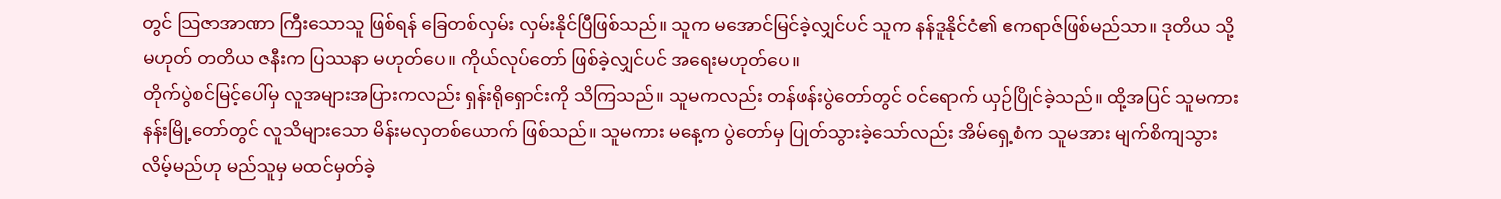တွင် သြဇာအာဏာ ကြီးသောသူ ဖြစ်ရန် ခြေတစ်လှမ်း လှမ်းနိုင်ပြီဖြစ်သည်။ သူက မအောင်မြင်ခဲ့လျှင်ပင် သူက နန်ဒူနိုင်ငံ၏ ဧကရာဇ်ဖြစ်မည်သာ။ ဒုတိယ သို့မဟုတ် တတိယ ဇနီးက ပြဿနာ မဟုတ်ပေ။ ကိုယ်လုပ်တော် ဖြစ်ခဲ့လျှင်ပင် အရေးမဟုတ်ပေ။
တိုက်ပွဲစင်မြင့်ပေါ်မှ လူအများအပြားကလည်း ရှန်းရိုရှောင်းကို သိကြသည်။ သူမကလည်း တန်ဖန်းပွဲတော်တွင် ဝင်ရောက် ယှဉ်ပြိုင်ခဲ့သည်။ ထို့အပြင် သူမကား နန်းမြို့တော်တွင် လူသိများသော မိန်းမလှတစ်ယောက် ဖြစ်သည်။ သူမကား မနေ့က ပွဲတော်မှ ပြုတ်သွားခဲ့သော်လည်း အိမ်ရှေ့စံက သူမအား မျက်စိကျသွားလိမ့်မည်ဟု မည်သူမှ မထင်မှတ်ခဲ့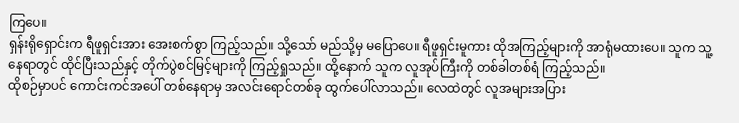ကြပေ။
ရှန်းရိုရှောင်းက ရီဖူရှင်းအား အေးစက်စွာ ကြည့်သည်။ သို့သော် မည်သို့မှ မပြောပေ။ ရီဖူရှင်းမူကား ထိုအကြည့်များကို အာရုံမထားပေ။ သူက သူ့နေရာတွင် ထိုင်ပြီးသည်နှင့် တိုက်ပွဲစင်မြင့်များကို ကြည့်ရှုသည်။ ထို့နောက် သူက လူအုပ်ကြီးကို တစ်ခါတစ်ရံ ကြည့်သည်။
ထိုစဉ်မှာပင် ကောင်းကင်အပေါ် တစ်နေရာမှ အလင်းရောင်တစ်ခု ထွက်ပေါ်လာသည်။ လေထဲတွင် လူအများအပြား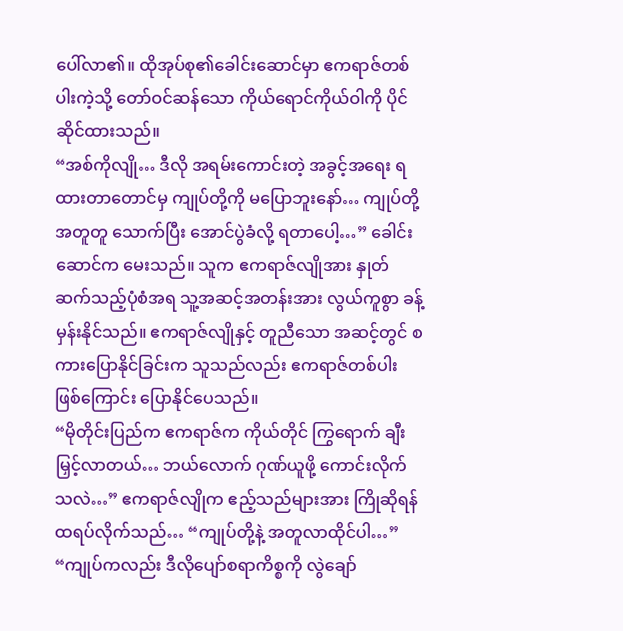ပေါ်လာ၏။ ထိုအုပ်စု၏ခေါင်းဆောင်မှာ ဧကရာဇ်တစ်ပါးကဲ့သို့ တော်ဝင်ဆန်သော ကိုယ်ရောင်ကိုယ်ဝါကို ပိုင်ဆိုင်ထားသည်။
“အစ်ကိုလျို… ဒီလို အရမ်းကောင်းတဲ့ အခွင့်အရေး ရထားတာတောင်မှ ကျုပ်တို့ကို မပြောဘူးနော်… ကျုပ်တို့ အတူတူ သောက်ပြီး အောင်ပွဲခံလို့ ရတာပေါ့…” ခေါင်းဆောင်က မေးသည်။ သူက ဧကရာဇ်လျိုအား နှုတ်ဆက်သည့်ပုံစံအရ သူ့အဆင့်အတန်းအား လွယ်ကူစွာ ခန့်မှန်းနိုင်သည်။ ဧကရာဇ်လျိုနှင့် တူညီသော အဆင့်တွင် စကားပြောနိုင်ခြင်းက သူသည်လည်း ဧကရာဇ်တစ်ပါး ဖြစ်ကြောင်း ပြောနိုင်ပေသည်။
“မိုတိုင်းပြည်က ဧကရာဇ်က ကိုယ်တိုင် ကြွရောက် ချီးမြှင့်လာတယ်… ဘယ်လောက် ဂုဏ်ယူဖို့ ကောင်းလိုက်သလဲ…” ဧကရာဇ်လျိုက ဧည့်သည်များအား ကြိုဆိုရန် ထရပ်လိုက်သည်… “ကျုပ်တို့နဲ့ အတူလာထိုင်ပါ…”
“ကျုပ်ကလည်း ဒီလိုပျော်စရာကိစ္စကို လွဲချော်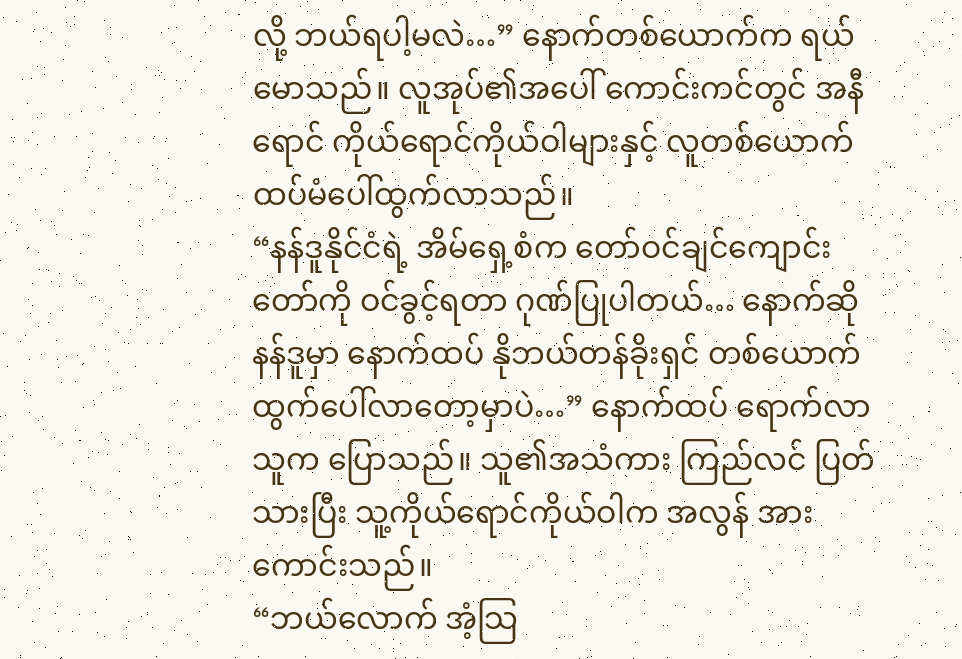လို့ ဘယ်ရပါ့မလဲ…” နောက်တစ်ယောက်က ရယ်မောသည်။ လူအုပ်၏အပေါ် ကောင်းကင်တွင် အနီရောင် ကိုယ်ရောင်ကိုယ်ဝါများနှင့် လူတစ်ယောက် ထပ်မံပေါ်ထွက်လာသည်။
“နန်ဒူနိုင်ငံရဲ့ အိမ်ရှေ့စံက တော်ဝင်ချင်ကျောင်းတော်ကို ဝင်ခွင့်ရတာ ဂုဏ်ပြုပါတယ်… နောက်ဆို နန်ဒူမှာ နောက်ထပ် နိုဘယ်တန်ခိုးရှင် တစ်ယောက် ထွက်ပေါ်လာတော့မှာပဲ…” နောက်ထပ် ရောက်လာသူက ပြောသည်။ သူ၏အသံကား ကြည်လင် ပြတ်သားပြီး သူ့ကိုယ်ရောင်ကိုယ်ဝါက အလွန် အားကောင်းသည်။
“ဘယ်လောက် အံ့သြ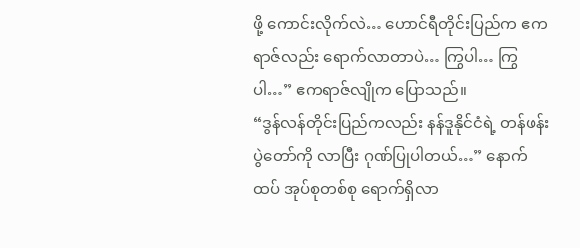ဖို့ ကောင်းလိုက်လဲ… ဟောင်ရီတိုင်းပြည်က ဧကရာဇ်လည်း ရောက်လာတာပဲ… ကြွပါ… ကြွပါ…” ဧကရာဇ်လျိုက ပြောသည်။
“ဒွန်လန်တိုင်းပြည်ကလည်း နန်ဒူနိုင်ငံရဲ့ တန်ဖန်းပွဲတော်ကို လာပြီး ဂုဏ်ပြုပါတယ်…” နောက်ထပ် အုပ်စုတစ်စု ရောက်ရှိလာ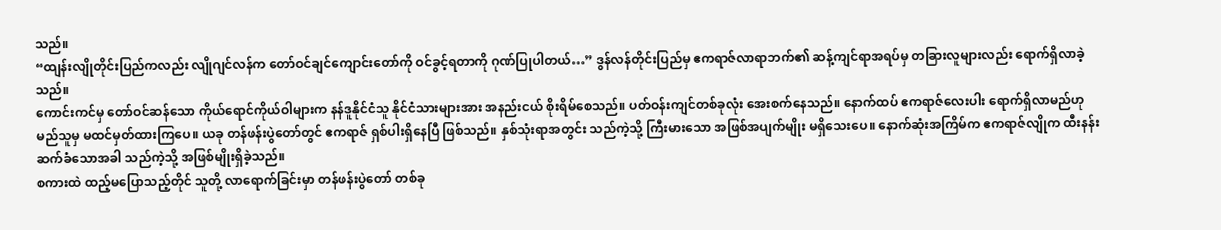သည်။
“ထျန်းလျိုတိုင်းပြည်ကလည်း လျိုဂျင်လန်က တော်ဝင်ချင်ကျောင်းတော်ကို ဝင်ခွင့်ရတာကို ဂုဏ်ပြုပါတယ်…” ဒွန်လန်တိုင်းပြည်မှ ဧကရာဇ်လာရာဘက်၏ ဆန့်ကျင်ရာအရပ်မှ တခြားလူများလည်း ရောက်ရှိလာခဲ့သည်။
ကောင်းကင်မှ တော်ဝင်ဆန်သော ကိုယ်ရောင်ကိုယ်ဝါများက နန်ဒူနိုင်ငံသူ နိုင်ငံသားများအား အနည်းငယ် စိုးရိမ်စေသည်။ ပတ်ဝန်းကျင်တစ်ခုလုံး အေးစက်နေသည်။ နောက်ထပ် ဧကရာဇ်လေးပါး ရောက်ရှိလာမည်ဟု မည်သူမှ မထင်မှတ်ထားကြပေ။ ယခု တန်ဖန်းပွဲတော်တွင် ဧကရာဇ် ရှစ်ပါးရှိနေပြီ ဖြစ်သည်။ နှစ်သုံးရာအတွင်း သည်ကဲ့သို့ ကြီးမားသော အဖြစ်အပျက်မျိုး မရှိသေးပေ။ နောက်ဆုံးအကြိမ်က ဧကရာဇ်လျိုက ထီးနန်းဆက်ခံသောအခါ သည်ကဲ့သို့ အဖြစ်မျိုးရှိခဲ့သည်။
စကားထဲ ထည့်မပြောသည့်တိုင် သူတို့ လာရောက်ခြင်းမှာ တန်ဖန်းပွဲတော် တစ်ခု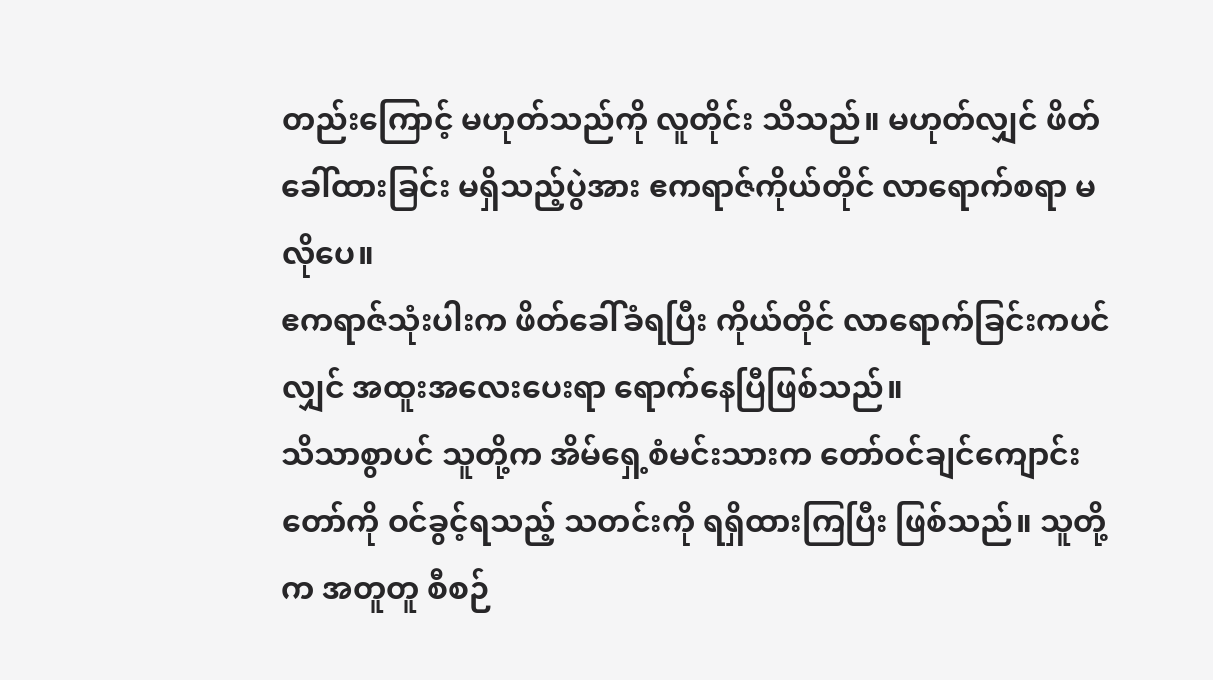တည်းကြောင့် မဟုတ်သည်ကို လူတိုင်း သိသည်။ မဟုတ်လျှင် ဖိတ်ခေါ်ထားခြင်း မရှိသည့်ပွဲအား ဧကရာဇ်ကိုယ်တိုင် လာရောက်စရာ မလိုပေ။
ဧကရာဇ်သုံးပါးက ဖိတ်ခေါ်ခံရပြီး ကိုယ်တိုင် လာရောက်ခြင်းကပင်လျှင် အထူးအလေးပေးရာ ရောက်နေပြီဖြစ်သည်။
သိသာစွာပင် သူတို့က အိမ်ရှေ့စံမင်းသားက တော်ဝင်ချင်ကျောင်းတော်ကို ဝင်ခွင့်ရသည့် သတင်းကို ရရှိထားကြပြီး ဖြစ်သည်။ သူတို့က အတူတူ စီစဉ်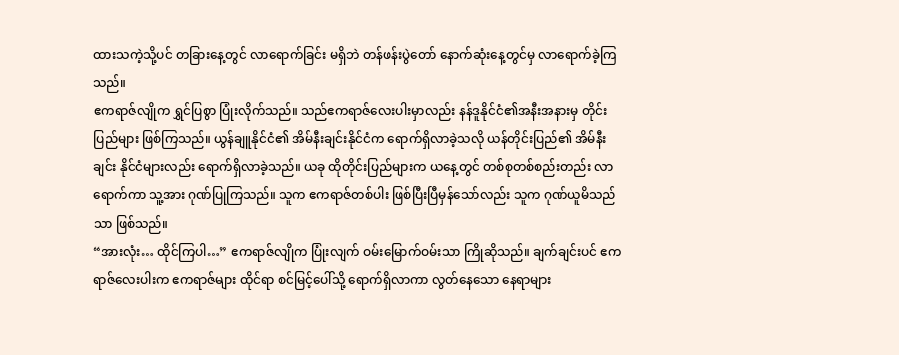ထားသကဲ့သို့ပင် တခြားနေ့တွင် လာရောက်ခြင်း မရှိဘဲ တန်ဖန်းပွဲတော် နောက်ဆုံးနေ့တွင်မှ လာရောက်ခဲ့ကြသည်။
ဧကရာဇ်လျိုက ရွှင်ပြစွာ ပြုံးလိုက်သည်။ သည်ဧကရာဇ်လေးပါးမှာလည်း နန်ဒူနိုင်ငံ၏အနီးအနားမှ တိုင်းပြည်များ ဖြစ်ကြသည်။ ယွန်ချူနိုင်ငံ၏ အိမ်နီးချင်းနိုင်ငံက ရောက်ရှိလာခဲ့သလို ယန်တိုင်းပြည်၏ အိမ်နီးချင်း နိုင်ငံများလည်း ရောက်ရှိလာခဲ့သည်။ ယခု ထိုတိုင်းပြည်များက ယနေ့တွင် တစ်စုတစ်စည်းတည်း လာရောက်ကာ သူ့အား ဂုဏ်ပြုကြသည်။ သူက ဧကရာဇ်တစ်ပါး ဖြစ်ပြီးပြီမှန်သော်လည်း သူက ဂုဏ်ယူမိသည်သာ ဖြစ်သည်။
“အားလုံး… ထိုင်ကြပါ…” ဧကရာဇ်လျိုက ပြုံးလျက် ဝမ်းမြောက်ဝမ်းသာ ကြိုဆိုသည်။ ချက်ချင်းပင် ဧကရာဇ်လေးပါးက ဧကရာဇ်များ ထိုင်ရာ စင်မြင့်ပေါ်သို့ ရောက်ရှိလာကာ လွတ်နေသော နေရာများ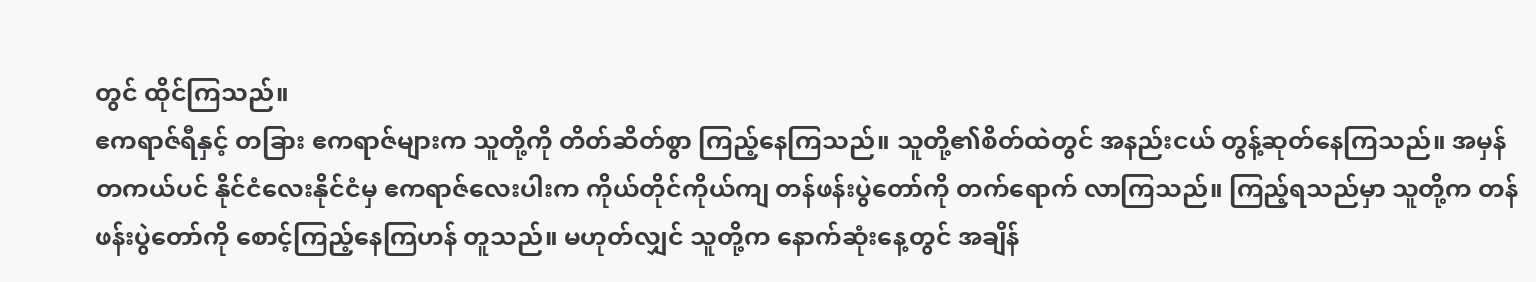တွင် ထိုင်ကြသည်။
ဧကရာဇ်ရီနှင့် တခြား ဧကရာဇ်များက သူတို့ကို တိတ်ဆိတ်စွာ ကြည့်နေကြသည်။ သူတို့၏စိတ်ထဲတွင် အနည်းငယ် တွန့်ဆုတ်နေကြသည်။ အမှန်တကယ်ပင် နိုင်ငံလေးနိုင်ငံမှ ဧကရာဇ်လေးပါးက ကိုယ်တိုင်ကိုယ်ကျ တန်ဖန်းပွဲတော်ကို တက်ရောက် လာကြသည်။ ကြည့်ရသည်မှာ သူတို့က တန်ဖန်းပွဲတော်ကို စောင့်ကြည့်နေကြဟန် တူသည်။ မဟုတ်လျှင် သူတို့က နောက်ဆုံးနေ့တွင် အချိန်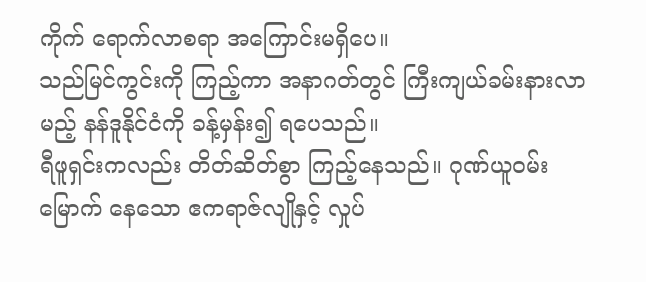ကိုက် ရောက်လာစရာ အကြောင်းမရှိပေ။
သည်မြင်ကွင်းကို ကြည့်ကာ အနာဂတ်တွင် ကြီးကျယ်ခမ်းနားလာမည့် နန်ဒူနိုင်ငံကို ခန့်မှန်း၍ ရပေသည်။
ရီဖူရှင်းကလည်း တိတ်ဆိတ်စွာ ကြည့်နေသည်။ ဂုဏ်ယူဝမ်းမြောက် နေသော ဧကရာဇ်လျိုနှင့် လှုပ်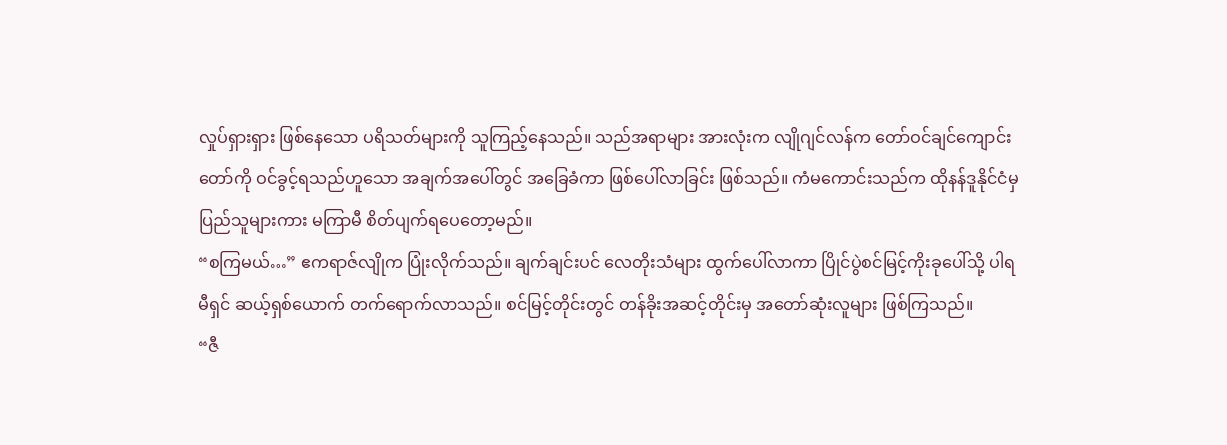လှုပ်ရှားရှား ဖြစ်နေသော ပရိသတ်များကို သူကြည့်နေသည်။ သည်အရာများ အားလုံးက လျိုဂျင်လန်က တော်ဝင်ချင်ကျောင်းတော်ကို ဝင်ခွင့်ရသည်ဟူသော အချက်အပေါ်တွင် အခြေခံကာ ဖြစ်ပေါ်လာခြင်း ဖြစ်သည်။ ကံမကောင်းသည်က ထိုနန်ဒူနိုင်ငံမှ ပြည်သူများကား မကြာမီ စိတ်ပျက်ရပေတော့မည်။
“စကြမယ်…” ဧကရာဇ်လျိုက ပြုံးလိုက်သည်။ ချက်ချင်းပင် လေတိုးသံများ ထွက်ပေါ်လာကာ ပြိုင်ပွဲစင်မြင့်ကိုးခုပေါ်သို့ ပါရမီရှင် ဆယ့်ရှစ်ယောက် တက်ရောက်လာသည်။ စင်မြင့်တိုင်းတွင် တန်ခိုးအဆင့်တိုင်းမှ အတော်ဆုံးလူများ ဖြစ်ကြသည်။
“ဇီ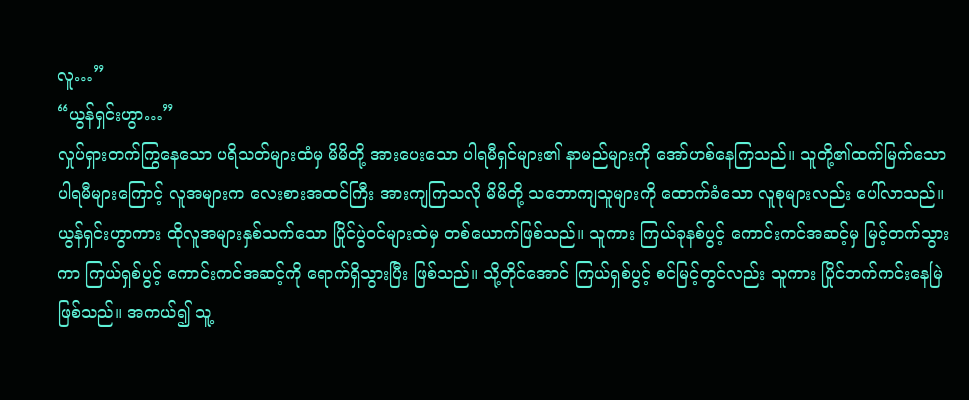လူ…”
“ယွန်ရှင်းဟွာ…”
လှုပ်ရှားတက်ကြွနေသော ပရိသတ်များထံမှ မိမိတို့ အားပေးသော ပါရမီရှင်များ၏ နာမည်များကို အော်ဟစ်နေကြသည်။ သူတို့၏ထက်မြက်သော ပါရမီများကြောင့် လူအများက လေးစားအထင်ကြီး အားကျကြသလို မိမိတို့ သဘောကျသူများကို ထောက်ခံသော လူစုများလည်း ပေါ်လာသည်။ ယွန်ရှင်းဟွာကား ထိုလူအများနှစ်သက်သော ပြိုင်ပွဲဝင်များထဲမှ တစ်ယောက်ဖြစ်သည်။ သူကား ကြယ်ခုနစ်ပွင့် ကောင်းကင်အဆင့်မှ မြင့်တက်သွားကာ ကြယ်ရှစ်ပွင့် ကောင်းကင်အဆင့်ကို ရောက်ရှိသွားပြီး ဖြစ်သည်။ သို့တိုင်အောင် ကြယ်ရှစ်ပွင့် စင်မြင့်တွင်လည်း သူကား ပြိုင်ဘက်ကင်းနေမြဲ ဖြစ်သည်။ အကယ်၍ သူ့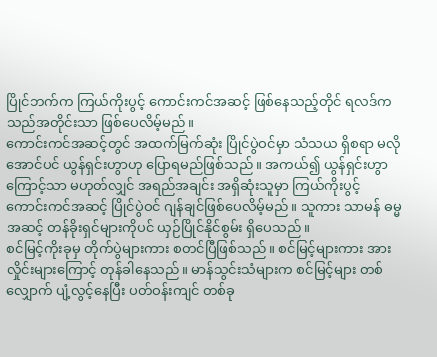ပြိုင်ဘက်က ကြယ်ကိုးပွင့် ကောင်းကင်အဆင့် ဖြစ်နေသည့်တိုင် ရလဒ်က သည်အတိုင်းသာ ဖြစ်ပေလိမ့်မည်။
ကောင်းကင်အဆင့်တွင် အထက်မြက်ဆုံး ပြိုင်ပွဲဝင်မှာ သံသယ ရှိစရာ မလိုအောင်ပင် ယွန်ရှင်းဟွာဟု ပြောရမည်ဖြစ်သည်။ အကယ်၍ ယွန်ရှင်းဟွာ ကြောင့်သာ မဟုတ်လျှင် အရည်အချင်း အရှိဆုံးသူမှာ ကြယ်ကိုးပွင့် ကောင်းကင်အဆင့် ပြိုင်ပွဲဝင် ဂျန်ချင်ဖြစ်ပေလိမ့်မည်။ သူကား သာမန် ဓမ္မအဆင့် တန်ခိုးရှင်များကိုပင် ယှဉ်ပြိုင်နိုင်စွမ်း ရှိပေသည်။
စင်မြင့်ကိုးခုမှ တိုက်ပွဲများကား စတင်ပြီဖြစ်သည်။ စင်မြင့်များကား အားလှိုင်းများကြောင့် တုန်ခါနေသည်။ မာန်သွင်းသံများက စင်မြင့်များ တစ်လျှောက် ပျံ့လွင့်နေပြီး ပတ်ဝန်းကျင် တစ်ခု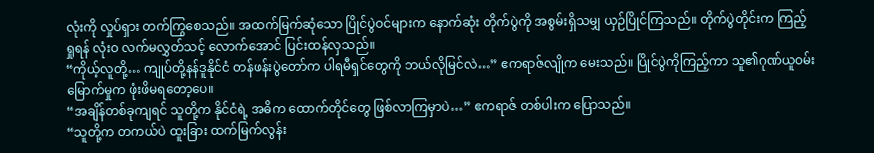လုံးကို လှုပ်ရှား တက်ကြွစေသည်။ အထက်မြက်ဆုံသော ပြိုင်ပွဲဝင်များက နောက်ဆုံး တိုက်ပွဲကို အစွမ်းရှိသမျှ ယှဉ်ပြိုင်ကြသည်။ တိုက်ပွဲတိုင်းက ကြည့်ရှုရန် လုံးဝ လက်မလွှတ်သင့် လောက်အောင် ပြင်းထန်လှသည်။
“ကိုယ့်လူတို့… ကျုပ်တို့နန်ဒူနိုင်ငံ တန်ဖန်းပွဲတော်က ပါရမီရှင်တွေကို ဘယ်လိုမြင်လဲ…” ဧကရာဇ်လျိုက မေးသည်။ ပြိုင်ပွဲကိုကြည့်ကာ သူ၏ဂုဏ်ယူဝမ်းမြောက်မှုက ဖုံးဖိမရတော့ပေ။
“အချိန်တစ်ခုကျရင် သူတို့က နိုင်ငံရဲ့ အဓိက ထောက်တိုင်တွေ ဖြစ်လာကြမှာပဲ…” ဧကရာဇ် တစ်ပါးက ပြောသည်။
“သူတို့က တကယ်ပဲ ထူးခြား ထက်မြက်လွန်း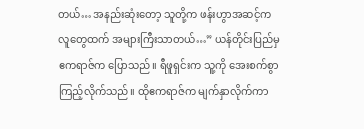တယ်… အနည်းဆုံးတော့ သူတို့က ဖန်းဟွာအဆင့်က လူတွေထက် အများကြီးသာတယ်…” ယန်တိုင်းပြည်မှ ဧကရာဇ်က ပြောသည်။ ရီဖူရှင်းက သူ့ကို အေးစက်စွာ ကြည့်လိုက်သည်။ ထိုဧကရာဇ်က မျက်နှာလိုက်ကာ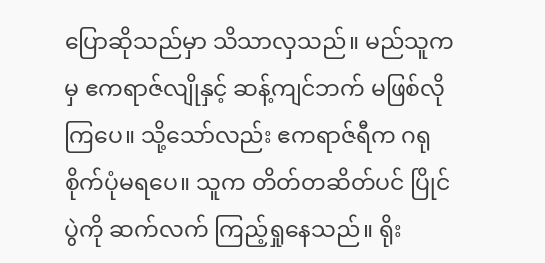ပြောဆိုသည်မှာ သိသာလှသည်။ မည်သူကမှ ဧကရာဇ်လျိုနှင့် ဆန့်ကျင်ဘက် မဖြစ်လိုကြပေ။ သို့သော်လည်း ဧကရာဇ်ရီက ဂရုစိုက်ပုံမရပေ။ သူက တိတ်တဆိတ်ပင် ပြိုင်ပွဲကို ဆက်လက် ကြည့်ရှုနေသည်။ ရိုး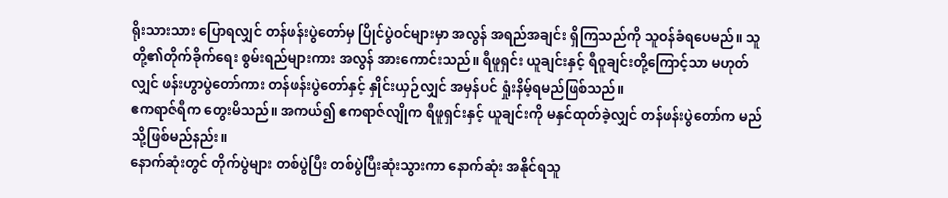ရိုးသားသား ပြောရလျှင် တန်ဖန်းပွဲတော်မှ ပြိုင်ပွဲဝင်များမှာ အလွန် အရည်အချင်း ရှိကြသည်ကို သူဝန်ခံရပေမည်။ သူတို့၏တိုက်ခိုက်ရေး စွမ်းရည်များကား အလွန် အားကောင်းသည်။ ရီဖူရှင်း ယူချင်းနှင့် ရီဝူချင်းတို့ကြောင့်သာ မဟုတ်လျှင် ဖန်းဟွာပွဲတော်ကား တန်ဖန်းပွဲတော်နှင့် နှိုင်းယှဉ်လျှင် အမှန်ပင် ရှုံးနိမ့်ရမည်ဖြစ်သည်။
ဧကရာဇ်ရီက တွေးမိသည်။ အကယ်၍ ဧကရာဇ်လျိုက ရီဖူရှင်းနှင့် ယူချင်းကို မနှင်ထုတ်ခဲ့လျှင် တန်ဖန်းပွဲတော်က မည်သို့ဖြစ်မည်နည်း။
နောက်ဆုံးတွင် တိုက်ပွဲများ တစ်ပွဲပြီး တစ်ပွဲပြီးဆုံးသွားကာ နောက်ဆုံး အနိုင်ရသူ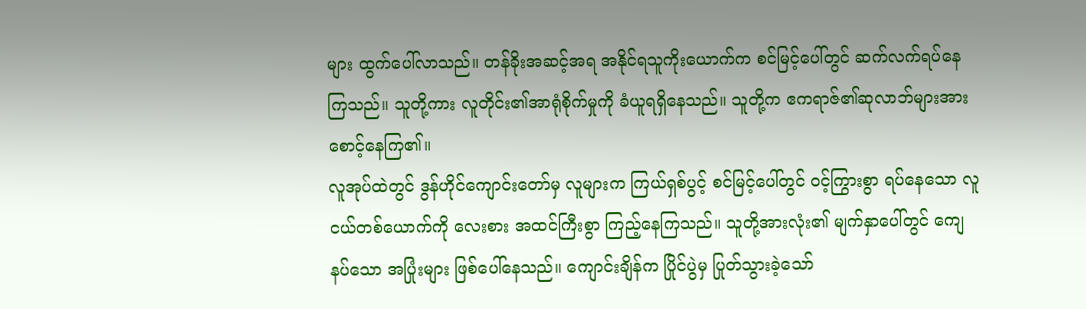များ ထွက်ပေါ်လာသည်။ တန်ခိုးအဆင့်အရ အနိုင်ရသူကိုးယောက်က စင်မြင့်ပေါ်တွင် ဆက်လက်ရပ်နေကြသည်။ သူတို့ကား လူတိုင်း၏အာရုံစိုက်မှုကို ခံယူရရှိနေသည်။ သူတို့က ဧကရာဇ်၏ဆုလာဘ်များအား စောင့်နေကြ၏။
လူအုပ်ထဲတွင် ဒွန်ဟိုင်ကျောင်းတော်မှ လူများက ကြယ်ရှစ်ပွင့် စင်မြင့်ပေါ်တွင် ဝင့်ကြွားစွာ ရပ်နေသော လူငယ်တစ်ယောက်ကို လေးစား အထင်ကြီးစွာ ကြည့်နေကြသည်။ သူတို့အားလုံး၏ မျက်နှာပေါ်တွင် ကျေနပ်သော အပြုံးများ ဖြစ်ပေါ်နေသည်။ ကျောင်းချိန်က ပြိုင်ပွဲမှ ပြုတ်သွားခဲ့သော်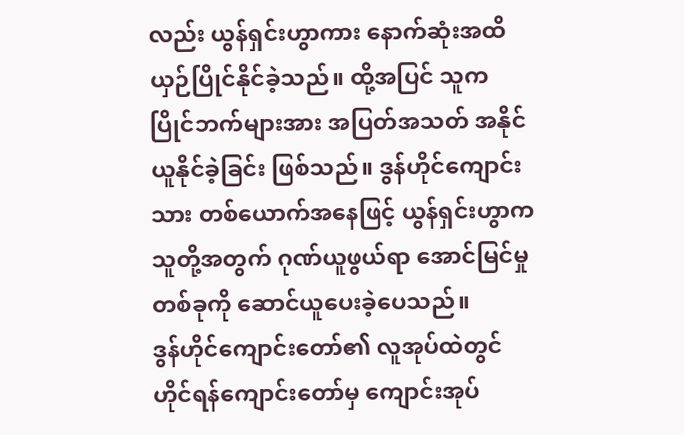လည်း ယွန်ရှင်းဟွာကား နောက်ဆုံးအထိ ယှဉ်ပြိုင်နိုင်ခဲ့သည်။ ထို့အပြင် သူက ပြိုင်ဘက်များအား အပြတ်အသတ် အနိုင်ယူနိုင်ခဲ့ခြင်း ဖြစ်သည်။ ဒွန်ဟိုင်ကျောင်းသား တစ်ယောက်အနေဖြင့် ယွန်ရှင်းဟွာက သူတို့အတွက် ဂုဏ်ယူဖွယ်ရာ အောင်မြင်မှုတစ်ခုကို ဆောင်ယူပေးခဲ့ပေသည်။
ဒွန်ဟိုင်ကျောင်းတော်၏ လူအုပ်ထဲတွင် ဟိုင်ရန်ကျောင်းတော်မှ ကျောင်းအုပ်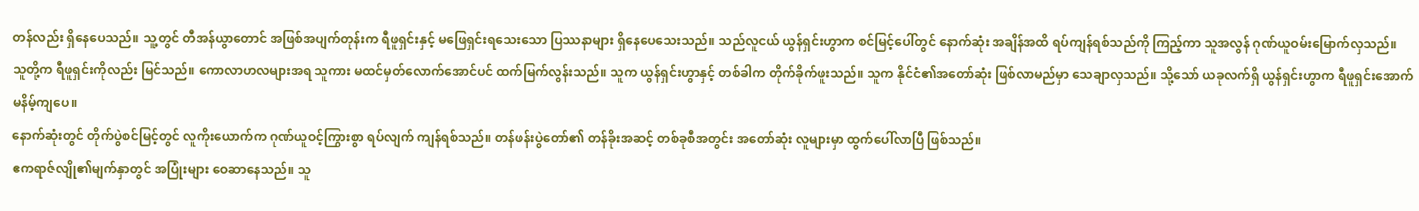တန်လည်း ရှိနေပေသည်။ သူ့တွင် တီအန်ယွာတောင် အဖြစ်အပျက်တုန်းက ရီဖူရှင်းနှင့် မဖြေရှင်းရသေးသော ပြဿနာများ ရှိနေပေသေးသည်။ သည်လူငယ် ယွန်ရှင်းဟွာက စင်မြင့်ပေါ်တွင် နောက်ဆုံး အချိန်အထိ ရပ်ကျန်ရစ်သည်ကို ကြည့်ကာ သူအလွန် ဂုဏ်ယူဝမ်းမြောက်လှသည်။
သူတို့က ရီဖူရှင်းကိုလည်း မြင်သည်။ ကောလာဟလများအရ သူကား မထင်မှတ်လောက်အောင်ပင် ထက်မြက်လွန်းသည်။ သူက ယွန်ရှင်းဟွာနှင့် တစ်ခါက တိုက်ခိုက်ဖူးသည်။ သူက နိုင်ငံ၏အတော်ဆုံး ဖြစ်လာမည်မှာ သေချာလှသည်။ သို့သော် ယခုလက်ရှိ ယွန်ရှင်းဟွာက ရီဖူရှင်းအောက် မနိမ့်ကျပေ။
နောက်ဆုံးတွင် တိုက်ပွဲစင်မြင့်တွင် လူကိုးယောက်က ဂုဏ်ယူဝင့်ကြွားစွာ ရပ်လျက် ကျန်ရစ်သည်။ တန်ဖန်းပွဲတော်၏ တန်ခိုးအဆင့် တစ်ခုစီအတွင်း အတော်ဆုံး လူများမှာ ထွက်ပေါ်လာပြီ ဖြစ်သည်။
ဧကရာဇ်လျို၏မျက်နှာတွင် အပြုံးများ ဝေဆာနေသည်။ သူ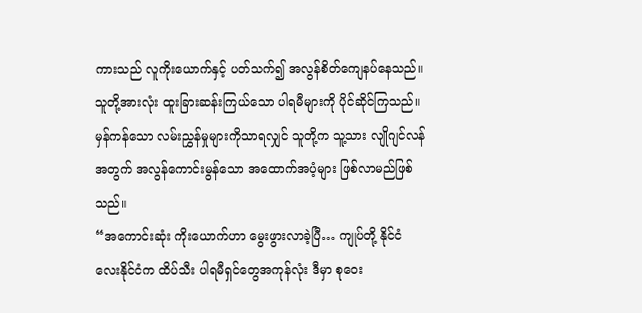ကားသည် လူကိုးယောက်နှင့် ပတ်သက်၍ အလွန်စိတ်ကျေနပ်နေသည်။ သူတို့အားလုံး ထူးခြားဆန်းကြယ်သော ပါရမီများကို ပိုင်ဆိုင်ကြသည်။ မှန်ကန်သော လမ်းညွှန်မှုများကိုသာရလျှင် သူတို့က သူ့သား လျိုဂျင်လန်အတွက် အလွန်ကောင်းမွန်သော အထောက်အပံ့များ ဖြစ်လာမည်ဖြစ်သည်။
“အကောင်းဆုံး ကိုးယောက်ဟာ မွေးဖွားလာခဲ့ပြီ… ကျုပ်တို့ နိုင်ငံလေးနိုင်ငံက ထိပ်သီး ပါရမီရှင်တွေအကုန်လုံး ဒီမှာ စုဝေး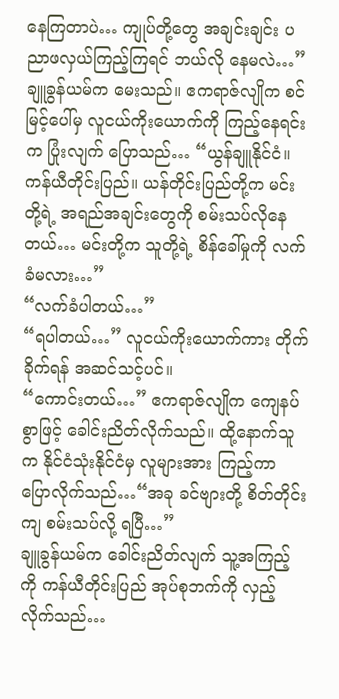နေကြတာပဲ… ကျုပ်တို့တွေ အချင်းချင်း ပညာဖလှယ်ကြည့်ကြရင် ဘယ်လို နေမလဲ…” ချူခွန်ယမ်က မေးသည်။ ဧကရာဇ်လျိုက စင်မြင့်ပေါ်မှ လူငယ်ကိုးယောက်ကို ကြည့်နေရင်းက ပြုံးလျက် ပြောသည်… “ယွန်ချူနိုင်ငံ။ ကန်ယီတိုင်းပြည်။ ယန်တိုင်းပြည်တို့က မင်းတို့ရဲ့ အရည်အချင်းတွေကို စမ်းသပ်လိုနေတယ်… မင်းတို့က သူတို့ရဲ့ စိန်ခေါ်မှုကို လက်ခံမလား…”
“လက်ခံပါတယ်…”
“ရပါတယ်…” လူငယ်ကိုးယောက်ကား တိုက်ခိုက်ရန် အဆင်သင့်ပင်။
“ကောင်းတယ်…” ဧကရာဇ်လျိုက ကျေနပ်စွာဖြင့် ခေါင်းညိတ်လိုက်သည်။ ထို့နောက်သူက နိုင်ငံသုံးနိုင်ငံမှ လူများအား ကြည့်ကာ ပြောလိုက်သည်…“အခု ခင်ဗျားတို့ စိတ်တိုင်းကျ စမ်းသပ်လို့ ရပြီ…”
ချူခွန်ယမ်က ခေါင်းညိတ်လျက် သူ့အကြည့်ကို ကန်ယီတိုင်းပြည် အုပ်စုဘက်ကို လှည့်လိုက်သည်…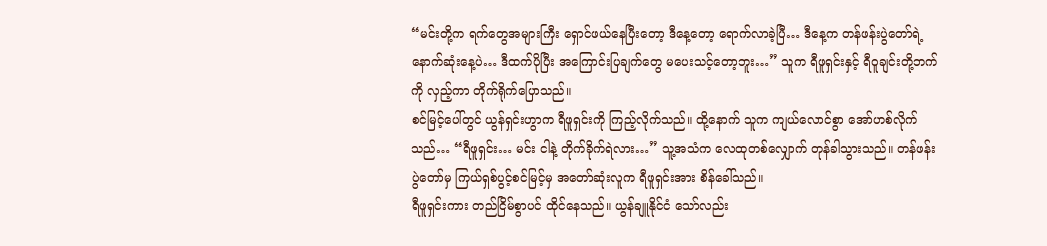“မင်းတို့က ရက်တွေအများကြီး ရှောင်ဖယ်နေပြီးတော့ ဒီနေ့တော့ ရောက်လာခဲ့ပြီ… ဒီနေ့က တန်ဖန်းပွဲတော်ရဲ့ နောက်ဆုံးနေ့ပဲ… ဒီထက်ပိုပြီး အကြောင်းပြချက်တွေ မပေးသင့်တော့ဘူး…” သူက ရီဖူရှင်းနှင့် ရီဝူချင်းတို့ဘက်ကို လှည့်ကာ တိုက်ရိုက်ပြောသည်။
စင်မြင့်ပေါ်တွင် ယွန်ရှင်းဟွာက ရီဖူရှင်းကို ကြည့်လိုက်သည်။ ထို့နောက် သူက ကျယ်လောင်စွာ အော်ဟစ်လိုက်သည်… “ရီဖူရှင်း… မင်း ငါနဲ့ တိုက်ခိုက်ရဲလား…” သူ့အသံက လေထုတစ်လျှောက် တုန်ခါသွားသည်။ တန်ဖန်းပွဲတော်မှ ကြယ်ရှစ်ပွင့်စင်မြင့်မှ အတော်ဆုံးလူက ရီဖူရှင်းအား စိန်ခေါ်သည်။
ရီဖူရှင်းကား တည်ငြိမ်စွာပင် ထိုင်နေသည်။ ယွန်ချူနိုင်ငံ သော်လည်း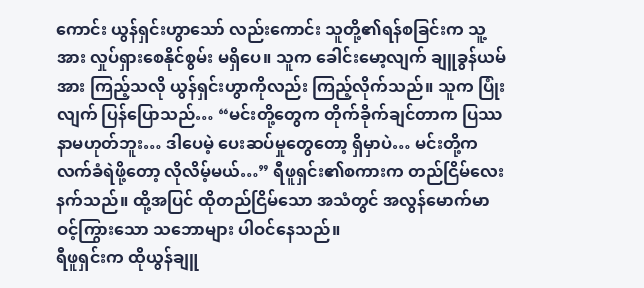ကောင်း ယွန်ရှင်းဟွာသော် လည်းကောင်း သူတို့၏ရန်စခြင်းက သူ့အား လှုပ်ရှားစေနိုင်စွမ်း မရှိပေ။ သူက ခေါင်းမော့လျက် ချူခွန်ယမ်အား ကြည့်သလို ယွန်ရှင်းဟွာကိုလည်း ကြည့်လိုက်သည်။ သူက ပြုံးလျက် ပြန်ပြောသည်… “မင်းတို့တွေက တိုက်ခိုက်ချင်တာက ပြဿနာမဟုတ်ဘူး… ဒါပေမဲ့ ပေးဆပ်မှုတွေတော့ ရှိမှာပဲ… မင်းတို့က လက်ခံရဲဖို့တော့ လိုလိမ့်မယ်…” ရီဖူရှင်း၏စကားက တည်ငြိမ်လေးနက်သည်။ ထို့အပြင် ထိုတည်ငြိမ်သော အသံတွင် အလွန်မောက်မာ ဝင့်ကြွားသော သဘောများ ပါဝင်နေသည်။
ရီဖူရှင်းက ထိုယွန်ချူ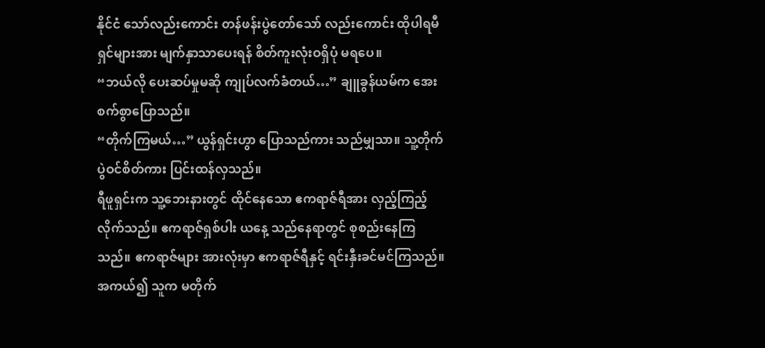နိုင်ငံ သော်လည်းကောင်း တန်ဖန်းပွဲတော်သော် လည်းကောင်း ထိုပါရမီရှင်များအား မျက်နှာသာပေးရန် စိတ်ကူးလုံးဝရှိပုံ မရပေ။
“ဘယ်လို ပေးဆပ်မှုမဆို ကျုပ်လက်ခံတယ်…” ချူခွန်ယမ်က အေးစက်စွာပြောသည်။
“တိုက်ကြမယ်…” ယွန်ရှင်းဟွာ ပြောသည်ကား သည်မျှသာ။ သူ့တိုက်ပွဲဝင်စိတ်ကား ပြင်းထန်လှသည်။
ရီဖူရှင်းက သူ့ဘေးနားတွင် ထိုင်နေသော ဧကရာဇ်ရီအား လှည့်ကြည့်လိုက်သည်။ ဧကရာဇ်ရှစ်ပါး ယနေ့ သည်နေရာတွင် စုစည်းနေကြသည်။ ဧကရာဇ်များ အားလုံးမှာ ဧကရာဇ်ရီနှင့် ရင်းနှီးခင်မင်ကြသည်။ အကယ်၍ သူက မတိုက်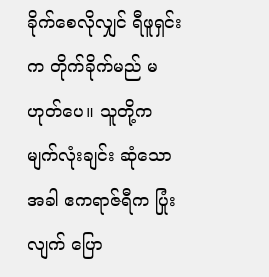ခိုက်စေလိုလျှင် ရီဖူရှင်းက တိုက်ခိုက်မည် မဟုတ်ပေ။ သူတို့က မျက်လုံးချင်း ဆုံသောအခါ ဧကရာဇ်ရီက ပြုံးလျက် ပြော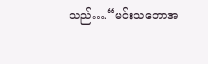သည်….“မင်းသဘောအ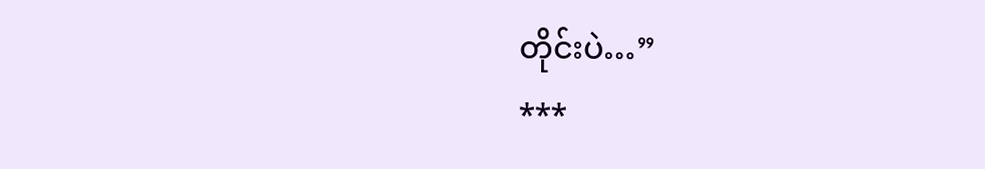တိုင်းပဲ…”
***